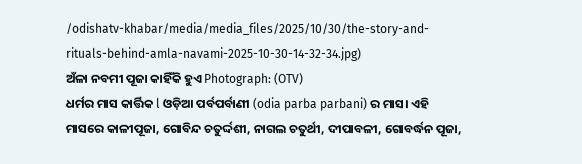/odishatv-khabar/media/media_files/2025/10/30/the-story-and-rituals-behind-amla-navami-2025-10-30-14-32-34.jpg)
ଅଁଳା ନବମୀ ପୂଜା କାହିଁକି ହୁଏ Photograph: (OTV)
ଧର୍ମର ମାସ କାର୍ତ୍ତିକ l ଓଡ଼ିଆ ପର୍ବପର୍ବାଣୀ (odia parba parbani) ର ମାସ। ଏହି ମାସରେ କାଳୀପୂଜା, ଗୋବିନ୍ଦ ଚତୁର୍ଦ୍ଦଶୀ, ନାଗଲ ଚତୁର୍ଥୀ, ଦୀପାବଳୀ, ଗୋବର୍ଦ୍ଧନ ପୂଜା,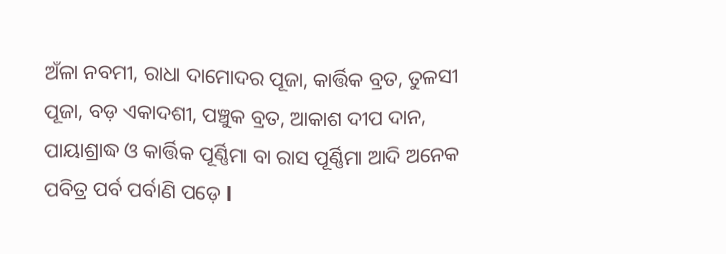ଅଁଳା ନବମୀ, ରାଧା ଦାମୋଦର ପୂଜା, କାର୍ତ୍ତିକ ବ୍ରତ, ତୁଳସୀ ପୂଜା, ବଡ଼ ଏକାଦଶୀ, ପଞ୍ଚୁକ ବ୍ରତ, ଆକାଶ ଦୀପ ଦାନ, ପାୟାଶ୍ରାଦ୍ଧ ଓ କାର୍ତ୍ତିକ ପୂର୍ଣ୍ଣିମା ବା ରାସ ପୂର୍ଣ୍ଣିମା ଆଦି ଅନେକ ପବିତ୍ର ପର୍ବ ପର୍ବାଣି ପଡ଼େ l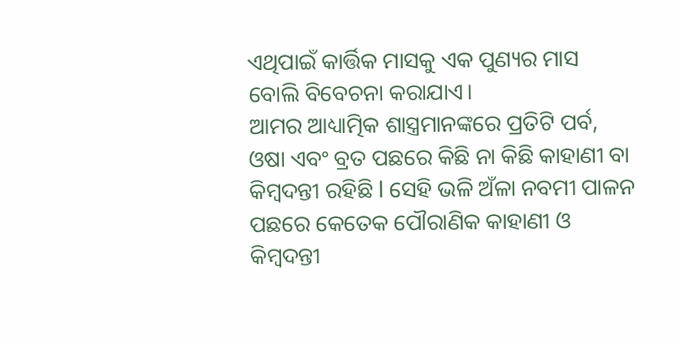ଏଥିପାଇଁ କାର୍ତ୍ତିକ ମାସକୁ ଏକ ପୁଣ୍ୟର ମାସ ବୋଲି ବିବେଚନା କରାଯାଏ।
ଆମର ଆଧ୍ୟାତ୍ମିକ ଶାସ୍ତ୍ରମାନଙ୍କରେ ପ୍ରତିଟି ପର୍ବ, ଓଷା ଏବଂ ବ୍ରତ ପଛରେ କିଛି ନା କିଛି କାହାଣୀ ବା କିମ୍ବଦନ୍ତୀ ରହିଛି l ସେହି ଭଳି ଅଁଳା ନବମୀ ପାଳନ ପଛରେ କେତେକ ପୌରାଣିକ କାହାଣୀ ଓ କିମ୍ବଦନ୍ତୀ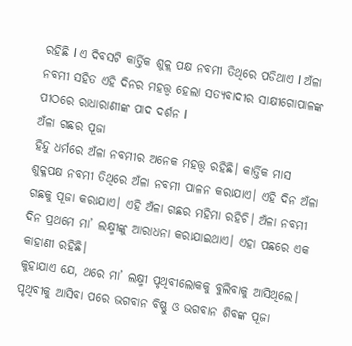ରହିଛି l ଏ ଦିବସଟି କାର୍ତ୍ତିକ ଶୁକ୍ଲ ପକ୍ଷ ନବମୀ ତିଥିରେ ପଡିଥାଏ l ଅଁଳା ନବମୀ ସହିତ ଏହି ଦିନର ମହତ୍ତ୍ଵ ହେଲା ସତ୍ୟବାଦୀର ସାକ୍ଷୀଗୋପାଳଙ୍କ ପୀଠରେ ରାଧାରାଣୀଙ୍କ ପାଦ ଦର୍ଶନ l
ଅଁଳା ଗଛର ପୂଜା
ହିନ୍ଦୁ ଧର୍ମରେ ଅଁଳା ନବମୀର ଅନେକ ମହତ୍ତ୍ୱ ରହିଛି। କାର୍ତ୍ତିକ ମାସ ଶୁକ୍ଳପକ୍ଷ ନବମୀ ତିଥିରେ ଅଁଳା ନବମୀ ପାଳନ କରାଯାଏ। ଏହି ଦିନ ଅଁଳା ଗଛକୁ ପୂଜା କରାଯାଏ। ଏହି ଅଁଳା ଗଛର ମହିମା ରହିଚି। ଅଁଳା ନବମୀ ଦିନ ପ୍ରଥମେ ମା’ ଲକ୍ଷ୍ମୀଙ୍କୁ ଆରାଧନା କରାଯାଇଥାଏ। ଏହା ପଛରେ ଏକ କାହାଣୀ ରହିଛି।
କୁହାଯାଏ ଯେ, ଥରେ ମା’ ଲକ୍ଷ୍ମୀ ପୃଥିବୀଲୋକକୁ ବୁଲିବାକୁ ଆସିଥିଲେ। ପୃଥିବୀକୁ ଆସିବା ପରେ ଭଗବାନ ବିଷ୍ଣୁ ଓ ଭଗବାନ ଶିବଙ୍କ ପୂଜା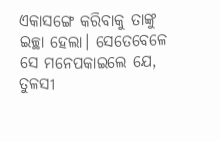ଏକାସଙ୍ଗେ କରିବାକୁ ତାଙ୍କୁ ଇଚ୍ଛା ହେଲା। ସେତେବେଳେ ସେ ମନେପକାଇଲେ ଯେ, ତୁଳସୀ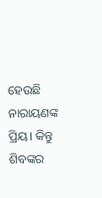ହେଉଛି ନାରାୟଣଙ୍କ ପ୍ରିୟ। କିନ୍ତୁ ଶିବଙ୍କର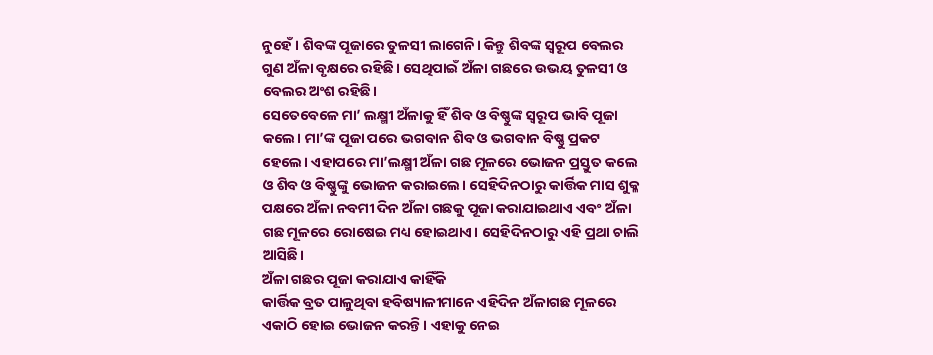ନୁହେଁ। ଶିବଙ୍କ ପୂଜାରେ ତୁଳସୀ ଲାଗେନି। କିନ୍ତୁ ଶିବଙ୍କ ସ୍ୱରୂପ ବେଲର ଗୁଣ ଅଁଳା ବୃକ୍ଷରେ ରହିଛି। ସେଥିପାଇଁ ଅଁଳା ଗଛରେ ଉଭୟ ତୁଳସୀ ଓ ବେଲର ଅଂଶ ରହିଛି।
ସେତେବେଳେ ମା’ ଲକ୍ଷ୍ମୀ ଅଁଳାକୁ ହିଁ ଶିବ ଓ ବିଷ୍ଣୁଙ୍କ ସ୍ୱରୂପ ଭାବି ପୂଜା କଲେ। ମା’ଙ୍କ ପୂଜା ପରେ ଭଗବାନ ଶିବ ଓ ଭଗବାନ ବିଷ୍ଣୁ ପ୍ରକଟ ହେଲେ। ଏହାପରେ ମା’ଲକ୍ଷ୍ମୀ ଅଁଳା ଗଛ ମୂଳରେ ଭୋଜନ ପ୍ରସ୍ତୁତ କଲେ ଓ ଶିବ ଓ ବିଷ୍ଣୁଙ୍କୁ ଭୋଜନ କରାଇଲେ। ସେହିଦିନଠାରୁ କାର୍ତ୍ତିକ ମାସ ଶୁକ୍ଳ ପକ୍ଷରେ ଅଁଳା ନବମୀ ଦିନ ଅଁଳା ଗଛକୁ ପୂଜା କରାଯାଇଥାଏ ଏବଂ ଅଁଳା ଗଛ ମୂଳରେ ରୋଷେଇ ମଧ୍ୟ ହୋଇଥାଏ। ସେହିଦିନଠାରୁ ଏହି ପ୍ରଥା ଚାଲି ଆସିଛି।
ଅଁଳା ଗଛର ପୂଜା କରାଯାଏ କାହିଁକି
କାର୍ତ୍ତିକ ବ୍ରତ ପାଳୁଥିବା ହବିଷ୍ୟାଳୀମାନେ ଏହିଦିନ ଅଁଳାଗଛ ମୂଳରେ ଏକାଠି ହୋଇ ଭୋଜନ କରନ୍ତି। ଏହାକୁ ନେଇ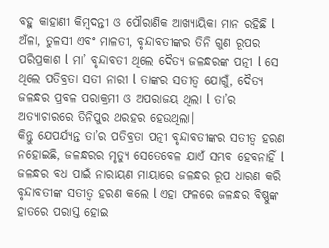ବହୁ କାହାଣୀ କିମ୍ବଦନ୍ତୀ ଓ ପୌରାଣିକ ଆଖ୍ୟାୟିକା ମାନ ରହିଛି l ଅଁଳା, ତୁଳସୀ ଏବଂ ମାଳତୀ, ବୃନ୍ଦାବତୀଙ୍କର ତିନି ଗୁଣ ରୂପର ପରିପ୍ରକାଶ l ମା’ ବୃନ୍ଦାବତୀ ଥିଲେ ଦୈତ୍ୟ ଜଳନ୍ଧରଙ୍କ ପତ୍ନୀ l ସେ ଥିଲେ ପତିବ୍ରତା ସତୀ ନାରୀ l ତାଙ୍କର ସତୀତ୍ୱ ଯୋଗୁଁ, ଦୈତ୍ୟ ଜଳନ୍ଧର ପ୍ରବଳ ପରାକ୍ରମୀ ଓ ଅପରାଜୟ ଥିଲା l ତା’ର ଅତ୍ୟାଚାରରେ ତିନିପୁର ଥରହର ହେଉଥିଲା।
କିନ୍ତୁ ଯେପର୍ଯ୍ୟନ୍ତ ତା’ର ପତିବ୍ରତା ପତ୍ନୀ ବୃନ୍ଦାବତୀଙ୍କର ସତୀତ୍ୱ ହରଣ ନହୋଇଛି, ଜଳନ୍ଧରର ମୃତ୍ୟୁ ସେତେବେଳ ଯାଏଁ ସମ୍ଭବ ହେବନାହିଁ l ଜଳନ୍ଧର ବଧ ପାଇଁ ନାରାୟଣ ମାୟାରେ ଜଳନ୍ଧର ରୂପ ଧାରଣ କରି ବୃନ୍ଦାବତୀଙ୍କ ସତୀତ୍ୱ ହରଣ କଲେ l ଏହା ଫଳରେ ଜଳନ୍ଧର ବିଷ୍ଣୁଙ୍କ ହାତରେ ପରାସ୍ତ ହୋଇ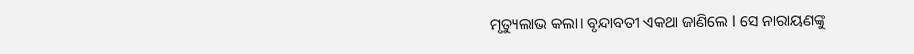ମୃତ୍ୟୁଲାଭ କଲା। ବୃନ୍ଦାବତୀ ଏକଥା ଜାଣିଲେ l ସେ ନାରାୟଣଙ୍କୁ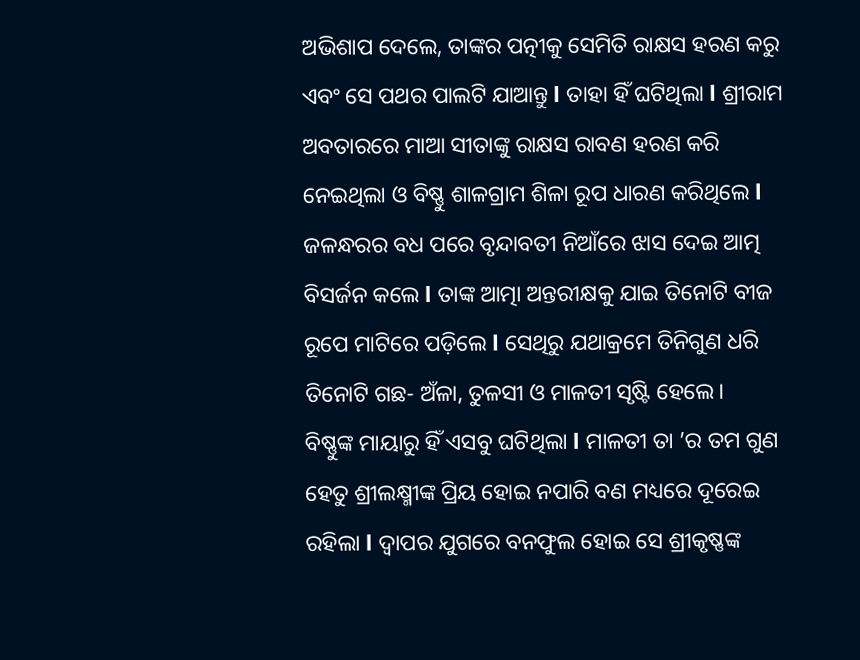ଅଭିଶାପ ଦେଲେ, ତାଙ୍କର ପତ୍ନୀକୁ ସେମିତି ରାକ୍ଷସ ହରଣ କରୁ ଏବଂ ସେ ପଥର ପାଲଟି ଯାଆନ୍ତୁ l ତାହା ହିଁ ଘଟିଥିଲା l ଶ୍ରୀରାମ ଅବତାରରେ ମାଆ ସୀତାଙ୍କୁ ରାକ୍ଷସ ରାବଣ ହରଣ କରି ନେଇଥିଲା ଓ ବିଷ୍ଣୁ ଶାଳଗ୍ରାମ ଶିଳା ରୂପ ଧାରଣ କରିଥିଲେ l
ଜଳନ୍ଧରର ବଧ ପରେ ବୃନ୍ଦାବତୀ ନିଆଁରେ ଝାସ ଦେଇ ଆତ୍ମ ବିସର୍ଜନ କଲେ l ତାଙ୍କ ଆତ୍ମା ଅନ୍ତରୀକ୍ଷକୁ ଯାଇ ତିନୋଟି ବୀଜ ରୂପେ ମାଟିରେ ପଡ଼ିଲେ l ସେଥିରୁ ଯଥାକ୍ରମେ ତିନିଗୁଣ ଧରି ତିନୋଟି ଗଛ- ଅଁଳା, ତୁଳସୀ ଓ ମାଳତୀ ସୃଷ୍ଟି ହେଲେ।
ବିଷ୍ଣୁଙ୍କ ମାୟାରୁ ହିଁ ଏସବୁ ଘଟିଥିଲା l ମାଳତୀ ତା ’ର ତମ ଗୁଣ ହେତୁ ଶ୍ରୀଲକ୍ଷ୍ମୀଙ୍କ ପ୍ରିୟ ହୋଇ ନପାରି ବଣ ମଧ୍ୟରେ ଦୂରେଇ ରହିଲା l ଦ୍ୱାପର ଯୁଗରେ ବନଫୁଲ ହୋଇ ସେ ଶ୍ରୀକୃଷ୍ଣଙ୍କ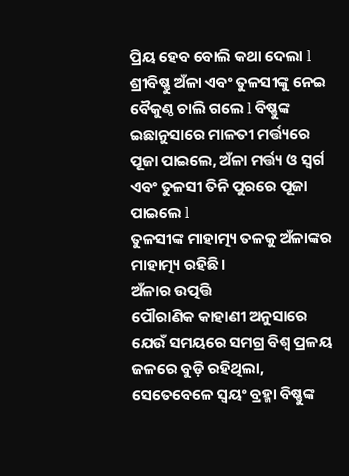ପ୍ରିୟ ହେବ ବୋଲି କଥା ଦେଲା l ଶ୍ରୀବିଷ୍ଣୁ ଅଁଳା ଏବଂ ତୁଳସୀଙ୍କୁ ନେଇ ବୈକୁଣ୍ଠ ଚାଲି ଗଲେ l ବିଷ୍ଣୁଙ୍କ ଇଛାନୁସାରେ ମାଳତୀ ମର୍ତ୍ତ୍ୟରେ ପୂଜା ପାଇଲେ, ଅଁଳା ମର୍ତ୍ତ୍ୟ ଓ ସ୍ୱର୍ଗ ଏବଂ ତୁଳସୀ ତିନି ପୁରରେ ପୂଜା ପାଇଲେ l
ତୁଳସୀଙ୍କ ମାହାତ୍ମ୍ୟ ତଳକୁ ଅଁଳାଙ୍କର ମାହାତ୍ମ୍ୟ ରହିଛି।
ଅଁଳାର ଉତ୍ପତ୍ତି
ପୌରାଣିକ କାହାଣୀ ଅନୁସାରେ ଯେଉଁ ସମୟରେ ସମଗ୍ର ବିଶ୍ୱ ପ୍ରଳୟ ଜଳରେ ବୁଡ଼ି ରହିଥିଲା, ସେତେବେଳେ ସ୍ୱୟଂ ବ୍ରହ୍ମା ବିଷ୍ଣୁଙ୍କ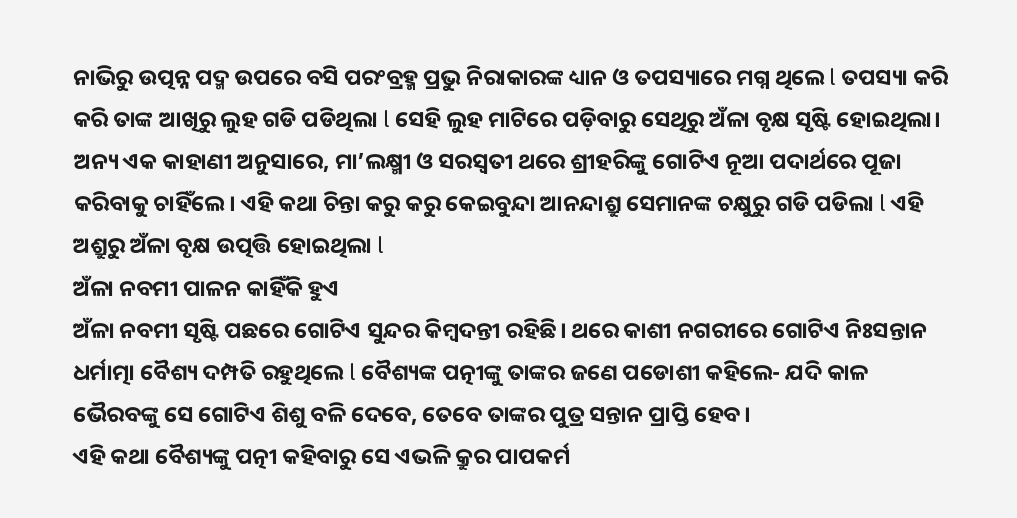ନାଭିରୁ ଉତ୍ପନ୍ନ ପଦ୍ମ ଉପରେ ବସି ପରଂବ୍ରହ୍ମ ପ୍ରଭୁ ନିରାକାରଙ୍କ ଧ୍ୟାନ ଓ ତପସ୍ୟାରେ ମଗ୍ନ ଥିଲେ l ତପସ୍ୟା କରି କରି ତାଙ୍କ ଆଖିରୁ ଲୁହ ଗଡି ପଡିଥିଲା l ସେହି ଲୁହ ମାଟିରେ ପଡ଼ିବାରୁ ସେଥିରୁ ଅଁଳା ବୃକ୍ଷ ସୃଷ୍ଟି ହୋଇଥିଲା।
ଅନ୍ୟ ଏକ କାହାଣୀ ଅନୁସାରେ, ମା’ଲକ୍ଷ୍ମୀ ଓ ସରସ୍ୱତୀ ଥରେ ଶ୍ରୀହରିଙ୍କୁ ଗୋଟିଏ ନୂଆ ପଦାର୍ଥରେ ପୂଜା କରିବାକୁ ଚାହିଁଲେ। ଏହି କଥା ଚିନ୍ତା କରୁ କରୁ କେଇବୁନ୍ଦା ଆନନ୍ଦାଶ୍ରୁ ସେମାନଙ୍କ ଚକ୍ଷୁରୁ ଗଡି ପଡିଲା l ଏହି ଅଶ୍ରୁରୁ ଅଁଳା ବୃକ୍ଷ ଉତ୍ପତ୍ତି ହୋଇଥିଲା l
ଅଁଳା ନବମୀ ପାଳନ କାହିଁକି ହୁଏ
ଅଁଳା ନବମୀ ସୃଷ୍ଟି ପଛରେ ଗୋଟିଏ ସୁନ୍ଦର କିମ୍ବଦନ୍ତୀ ରହିଛି। ଥରେ କାଶୀ ନଗରୀରେ ଗୋଟିଏ ନିଃସନ୍ତାନ ଧର୍ମାତ୍ମା ବୈଶ୍ୟ ଦମ୍ପତି ରହୁଥିଲେ l ବୈଶ୍ୟଙ୍କ ପତ୍ନୀଙ୍କୁ ତାଙ୍କର ଜଣେ ପଡୋଶୀ କହିଲେ- ଯଦି କାଳ ଭୈରବଙ୍କୁ ସେ ଗୋଟିଏ ଶିଶୁ ବଳି ଦେବେ, ତେବେ ତାଙ୍କର ପୁତ୍ର ସନ୍ତାନ ପ୍ରାପ୍ତି ହେବ।
ଏହି କଥା ବୈଶ୍ୟଙ୍କୁ ପତ୍ନୀ କହିବାରୁ ସେ ଏଭଳି କ୍ରୁର ପାପକର୍ମ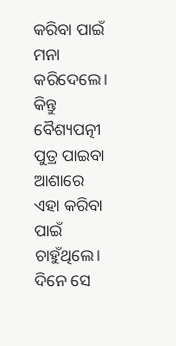କରିବା ପାଇଁ ମନା କରିଦେଲେ। କିନ୍ତୁ ବୈଶ୍ୟପତ୍ନୀ ପୁତ୍ର ପାଇବା ଆଶାରେ ଏହା କରିବା ପାଇଁ ଚାହୁଁଥିଲେ। ଦିନେ ସେ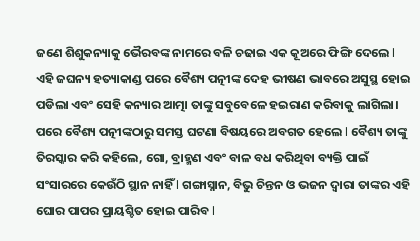ଜଣେ ଶିଶୁକନ୍ୟାକୁ ଭୈରବଙ୍କ ନାମରେ ବଳି ଚଢାଇ ଏକ କୂଅରେ ଫିଙ୍ଗି ଦେଲେ l ଏହି ଜଘନ୍ୟ ହତ୍ୟାକାଣ୍ଡ ପରେ ବୈଶ୍ୟ ପତ୍ନୀଙ୍କ ଦେହ ଭୀଷଣ ଭାବରେ ଅସୁସ୍ଥ ହୋଇ ପଡିଲା ଏବଂ ସେହି କନ୍ୟାର ଆତ୍ମା ତାଙ୍କୁ ସବୁବେଳେ ହଇରାଣ କରିବାକୁ ଲାଗିଲା।
ପରେ ବୈଶ୍ୟ ପତ୍ନୀଙ୍କଠାରୁ ସମସ୍ତ ଘଟଣା ବିଷୟରେ ଅବଗତ ହେଲେ l ବୈଶ୍ୟ ତାଙ୍କୁ ତିରସ୍କାର କରି କହିଲେ, ଗୋ, ବ୍ରାହ୍ମଣ ଏବଂ ବାଳ ବଧ କରିଥିବା ବ୍ୟକ୍ତି ପାଇଁ ସଂସାରରେ କେଉଁଠି ସ୍ଥାନ ନାହିଁ l ଗଙ୍ଗାସ୍ନାନ, ବିଭୁ ଚିନ୍ତନ ଓ ଭଜନ ଦ୍ୱାରା ତାଙ୍କର ଏହି ଘୋର ପାପର ପ୍ରାୟଶ୍ଚିତ ହୋଇ ପାରିବ l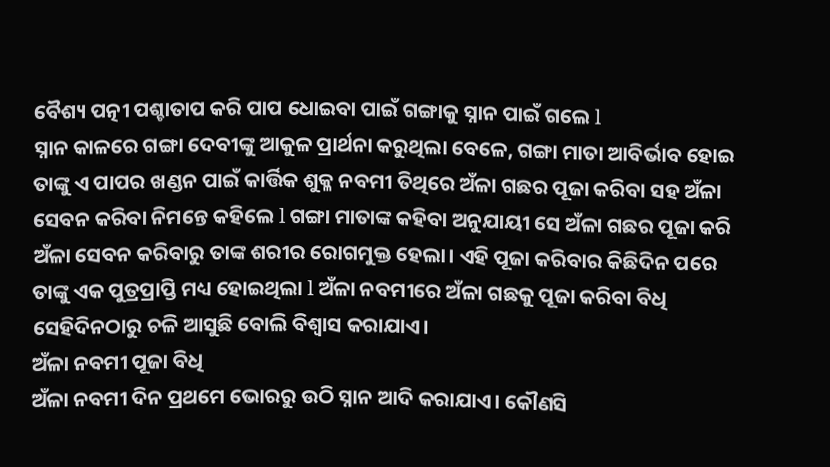ବୈଶ୍ୟ ପତ୍ନୀ ପଶ୍ଚାତାପ କରି ପାପ ଧୋଇବା ପାଇଁ ଗଙ୍ଗାକୁ ସ୍ନାନ ପାଇଁ ଗଲେ l
ସ୍ନାନ କାଳରେ ଗଙ୍ଗା ଦେବୀଙ୍କୁ ଆକୁଳ ପ୍ରାର୍ଥନା କରୁଥିଲା ବେଳେ, ଗଙ୍ଗା ମାତା ଆବିର୍ଭାବ ହୋଇ ତାଙ୍କୁ ଏ ପାପର ଖଣ୍ଡନ ପାଇଁ କାର୍ତ୍ତିକ ଶୁକ୍ଳ ନବମୀ ତିଥିରେ ଅଁଳା ଗଛର ପୂଜା କରିବା ସହ ଅଁଳା ସେବନ କରିବା ନିମନ୍ତେ କହିଲେ l ଗଙ୍ଗା ମାତାଙ୍କ କହିବା ଅନୁଯାୟୀ ସେ ଅଁଳା ଗଛର ପୂଜା କରି ଅଁଳା ସେବନ କରିବାରୁ ତାଙ୍କ ଶରୀର ରୋଗମୁକ୍ତ ହେଲା। ଏହି ପୂଜା କରିବାର କିଛିଦିନ ପରେ ତାଙ୍କୁ ଏକ ପୁତ୍ରପ୍ରାପ୍ତି ମଧ୍ୟ ହୋଇଥିଲା l ଅଁଳା ନବମୀରେ ଅଁଳା ଗଛକୁ ପୂଜା କରିବା ବିଧି ସେହିଦିନଠାରୁ ଚଳି ଆସୁଛି ବୋଲି ବିଶ୍ୱାସ କରାଯାଏ।
ଅଁଳା ନବମୀ ପୂଜା ବିଧି
ଅଁଳା ନବମୀ ଦିନ ପ୍ରଥମେ ଭୋରରୁ ଉଠି ସ୍ନାନ ଆଦି କରାଯାଏ। କୌଣସି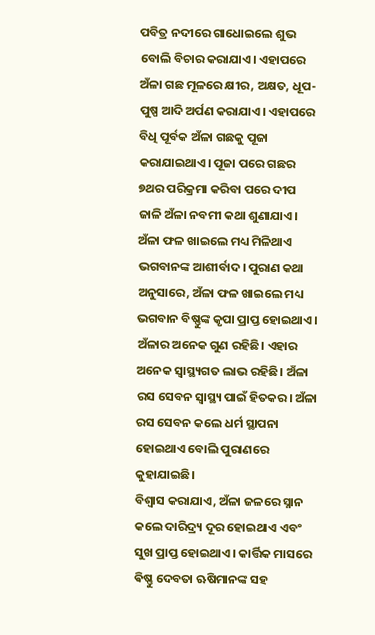ପବିତ୍ର ନଦୀରେ ଗାଧୋଇଲେ ଶୁଭ ବୋଲି ବିଚାର କରାଯାଏ। ଏହାପରେ ଅଁଳା ଗଛ ମୂଳରେ କ୍ଷୀର, ଅକ୍ଷତ, ଧୂପ-ପୁଷ୍ପ ଆଦି ଅର୍ପଣ କରାଯାଏ। ଏହାପରେ ବିଧି ପୂର୍ବକ ଅଁଳା ଗଛକୁ ପୂଜା କରାଯାଇଥାଏ। ପୂଜା ପରେ ଗଛର ୭ଥର ପରିକ୍ରମା କରିବା ପରେ ଦୀପ ଜାଳି ଅଁଳା ନବମୀ କଥା ଶୁଣାଯାଏ।
ଅଁଳା ଫଳ ଖାଇଲେ ମଧ୍ୟ ମିଳିଥାଏ ଭଗବାନଙ୍କ ଆଶୀର୍ବାଦ। ପୁରାଣ କଥା ଅନୁସାରେ, ଅଁଳା ଫଳ ଖାଇଲେ ମଧ୍ୟ ଭଗବାନ ବିଷ୍ଣୁଙ୍କ କୃପା ପ୍ରାପ୍ତ ହୋଇଥାଏ। ଅଁଳାର ଅନେକ ଗୁଣ ରହିଛି। ଏହାର ଅନେକ ସ୍ୱାସ୍ଥ୍ୟଗତ ଲାଭ ରହିଛି। ଅଁଳା ରସ ସେବନ ସ୍ୱାସ୍ଥ୍ୟ ପାଇଁ ହିତକର। ଅଁଳା ରସ ସେବନ କଲେ ଧର୍ମ ସ୍ଥାପନା ହୋଇଥାଏ ବୋଲି ପୁରାଣରେ କୁହାଯାଇଛି।
ବିଶ୍ୱାସ କରାଯାଏ, ଅଁଳା ଜଳରେ ସ୍ନାନ କଲେ ଦାରିଦ୍ର୍ୟ ଦୂର ହୋଇଥାଏ ଏବଂ ସୁଖ ପ୍ରାପ୍ତ ହୋଇଥାଏ। କାର୍ତ୍ତିକ ମାସରେ ଵିଷ୍ଣୁ ଦେବତା ଋଷିମାନଙ୍କ ସହ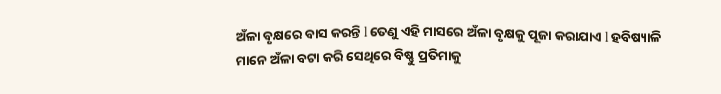ଅଁଳା ବୃକ୍ଷରେ ବାସ କରନ୍ତି l ତେଣୁ ଏହି ମାସରେ ଅଁଳା ବୃକ୍ଷକୁ ପୂଜା କରାଯାଏ l ହବିଷ୍ୟାଳି ମାନେ ଅଁଳା ବଟା କରି ସେଥିରେ ବିଷ୍ଣୁ ପ୍ରତିମାକୁ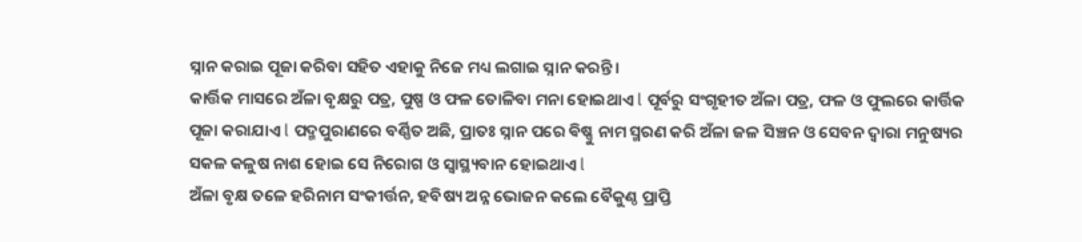ସ୍ନାନ କରାଇ ପୂଜା କରିବା ସହିତ ଏହାକୁ ନିଜେ ମଧ୍ୟ ଲଗାଇ ସ୍ନାନ କରନ୍ତି।
କାର୍ତ୍ତିକ ମାସରେ ଅଁଳା ବୃକ୍ଷରୁ ପତ୍ର, ପୁଷ୍ପ ଓ ଫଳ ତୋଳିବା ମନା ହୋଇଥାଏ l ପୂର୍ବରୁ ସଂଗୃହୀତ ଅଁଳା ପତ୍ର, ଫଳ ଓ ଫୁଲରେ କାର୍ତ୍ତିକ ପୂଜା କରାଯାଏ l ପଦ୍ମପୁରାଣରେ ବର୍ଣ୍ଣିତ ଅଛି, ପ୍ରାତଃ ସ୍ନାନ ପରେ ଵିଷ୍ଣୁ ନାମ ସ୍ମରଣ କରି ଅଁଳା ଜଳ ସିଞ୍ଚନ ଓ ସେବନ ଦ୍ୱାରା ମନୁଷ୍ୟର ସକଳ କଳୁଷ ନାଶ ହୋଇ ସେ ନିରୋଗ ଓ ସ୍ୱାସ୍ଥ୍ୟବାନ ହୋଇଥାଏ l
ଅଁଳା ବୃକ୍ଷ ତଳେ ହରିନାମ ସଂକୀର୍ତ୍ତନ, ହବିଷ୍ୟ ଅନ୍ନ ଭୋଜନ କଲେ ବୈକୁଣ୍ଠ ପ୍ରାପ୍ତି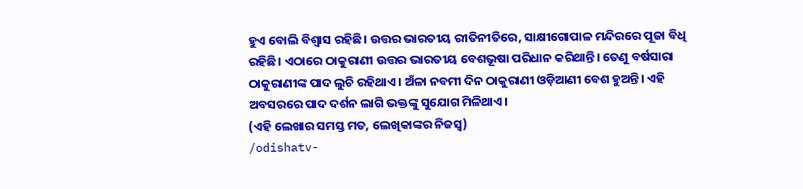ହୁଏ ବୋଲି ବିଶ୍ୱାସ ରହିଛି। ଉତ୍ତର ଭାରତୀୟ ରୀତିନୀତିରେ, ସାକ୍ଷୀଗୋପାଳ ମନ୍ଦିରରେ ପୂଜା ବିଧି ରହିଛି। ଏଠାରେ ଠାକୁରାଣୀ ଉତ୍ତର ଭାରତୀୟ ବେଶଭୂଷା ପରିଧାନ କରିଥାନ୍ତି। ତେଣୁ ବର୍ଷସାରା ଠାକୁରାଣୀଙ୍କ ପାଦ ଲୁଚି ରହିଥାଏ। ଅଁଳା ନବମୀ ଦିନ ଠାକୁରାଣୀ ଓଡ଼ିଆଣୀ ବେଶ ହୁଅନ୍ତି। ଏହି ଅବସରରେ ପାଦ ଦର୍ଶନ ଲାଗି ଭକ୍ତଙ୍କୁ ସୁଯୋଗ ମିଳିଥାଏ।
(ଏହି ଲେଖାର ସମସ୍ତ ମତ, ଲେଖିକାଙ୍କର ନିଜସ୍ବ)
/odishatv-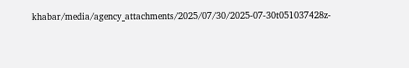khabar/media/agency_attachments/2025/07/30/2025-07-30t051037428z-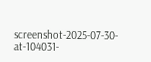screenshot-2025-07-30-at-104031-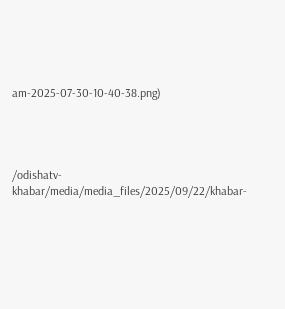am-2025-07-30-10-40-38.png)




/odishatv-khabar/media/media_files/2025/09/22/khabar-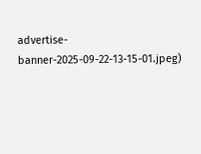advertise-banner-2025-09-22-13-15-01.jpeg)